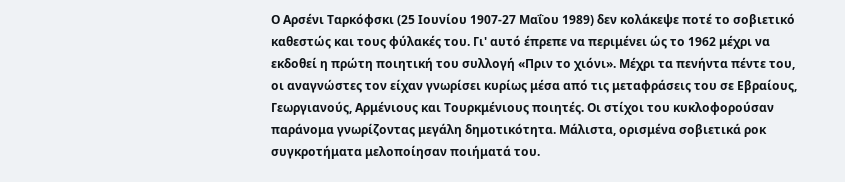Ο Αρσένι Ταρκόφσκι (25 Ιουνίου 1907-27 Μαΐου 1989) δεν κολάκεψε ποτέ το σοβιετικό καθεστώς και τους φύλακές του. Γι' αυτό έπρεπε να περιμένει ώς το 1962 μέχρι να εκδοθεί η πρώτη ποιητική του συλλογή «Πριν το χιόνι». Μέχρι τα πενήντα πέντε του, οι αναγνώστες τον είχαν γνωρίσει κυρίως μέσα από τις μεταφράσεις του σε Εβραίους, Γεωργιανούς, Αρμένιους και Τουρκμένιους ποιητές. Οι στίχοι του κυκλοφορούσαν παράνομα γνωρίζοντας μεγάλη δημοτικότητα. Μάλιστα, ορισμένα σοβιετικά ροκ συγκροτήματα μελοποίησαν ποιήματά του.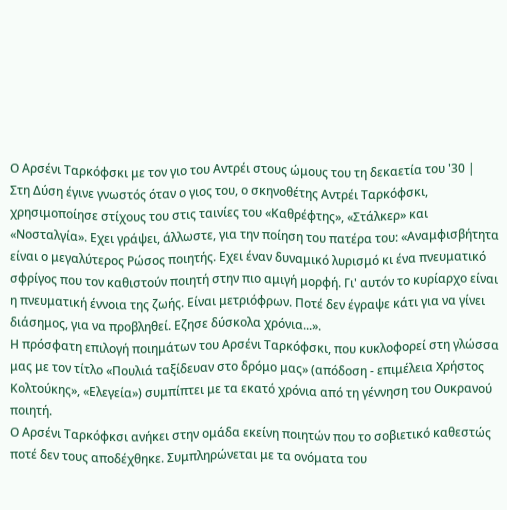Ο Αρσένι Ταρκόφσκι με τον γιο του Αντρέι στους ώμους του τη δεκαετία του '30 |
Στη Δύση έγινε γνωστός όταν ο γιος του, ο σκηνοθέτης Αντρέι Ταρκόφσκι, χρησιμοποίησε στίχους του στις ταινίες του «Καθρέφτης», «Στάλκερ» και «Νοσταλγία». Εχει γράψει, άλλωστε, για την ποίηση του πατέρα του: «Αναμφισβήτητα είναι ο μεγαλύτερος Ρώσος ποιητής. Εχει έναν δυναμικό λυρισμό κι ένα πνευματικό σφρίγος που τον καθιστούν ποιητή στην πιο αμιγή μορφή. Γι' αυτόν το κυρίαρχο είναι η πνευματική έννοια της ζωής. Είναι μετριόφρων. Ποτέ δεν έγραψε κάτι για να γίνει διάσημος, για να προβληθεί. Εζησε δύσκολα χρόνια...».
Η πρόσφατη επιλογή ποιημάτων του Αρσένι Ταρκόφσκι, που κυκλοφορεί στη γλώσσα μας με τον τίτλο «Πουλιά ταξίδευαν στο δρόμο μας» (απόδοση - επιμέλεια Χρήστος Κολτούκης», «Ελεγεία») συμπίπτει με τα εκατό χρόνια από τη γέννηση του Ουκρανού ποιητή.
Ο Αρσένι Ταρκόφκσι ανήκει στην ομάδα εκείνη ποιητών που το σοβιετικό καθεστώς ποτέ δεν τους αποδέχθηκε. Συμπληρώνεται με τα ονόματα του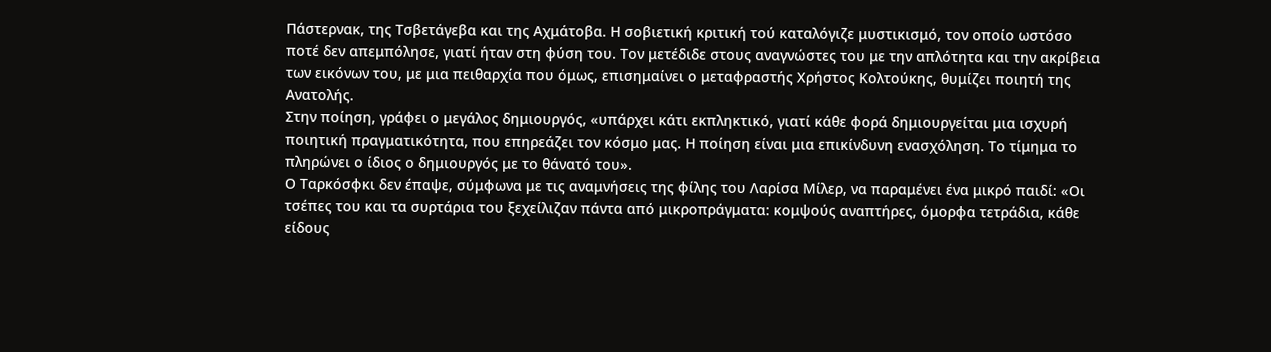Πάστερνακ, της Τσβετάγεβα και της Αχμάτοβα. Η σοβιετική κριτική τού καταλόγιζε μυστικισμό, τον οποίο ωστόσο ποτέ δεν απεμπόλησε, γιατί ήταν στη φύση του. Τον μετέδιδε στους αναγνώστες του με την απλότητα και την ακρίβεια των εικόνων του, με μια πειθαρχία που όμως, επισημαίνει ο μεταφραστής Χρήστος Κολτούκης, θυμίζει ποιητή της Ανατολής.
Στην ποίηση, γράφει ο μεγάλος δημιουργός, «υπάρχει κάτι εκπληκτικό, γιατί κάθε φορά δημιουργείται μια ισχυρή ποιητική πραγματικότητα, που επηρεάζει τον κόσμο μας. Η ποίηση είναι μια επικίνδυνη ενασχόληση. Το τίμημα το πληρώνει ο ίδιος ο δημιουργός με το θάνατό του».
Ο Ταρκόσφκι δεν έπαψε, σύμφωνα με τις αναμνήσεις της φίλης του Λαρίσα Μίλερ, να παραμένει ένα μικρό παιδί: «Οι τσέπες του και τα συρτάρια του ξεχείλιζαν πάντα από μικροπράγματα: κομψούς αναπτήρες, όμορφα τετράδια, κάθε είδους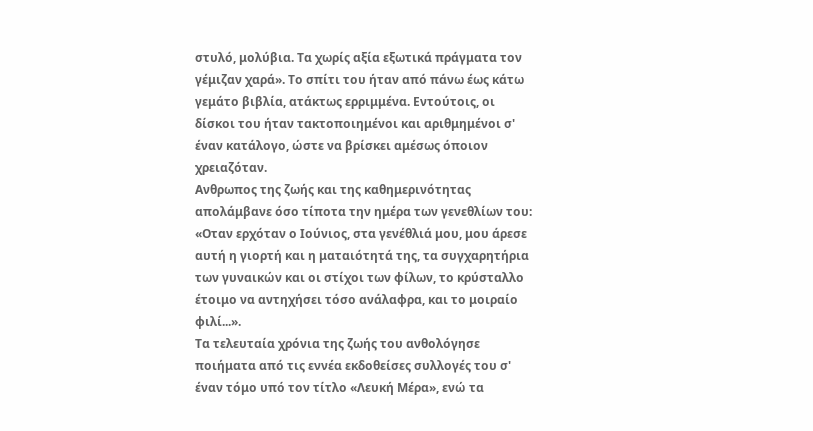στυλό, μολύβια. Τα χωρίς αξία εξωτικά πράγματα τον γέμιζαν χαρά». Το σπίτι του ήταν από πάνω έως κάτω γεμάτο βιβλία, ατάκτως ερριμμένα. Εντούτοις, οι δίσκοι του ήταν τακτοποιημένοι και αριθμημένοι σ' έναν κατάλογο, ώστε να βρίσκει αμέσως όποιον χρειαζόταν.
Ανθρωπος της ζωής και της καθημερινότητας απολάμβανε όσο τίποτα την ημέρα των γενεθλίων του: «Οταν ερχόταν ο Ιούνιος, στα γενέθλιά μου, μου άρεσε αυτή η γιορτή και η ματαιότητά της, τα συγχαρητήρια των γυναικών και οι στίχοι των φίλων, το κρύσταλλο έτοιμο να αντηχήσει τόσο ανάλαφρα, και το μοιραίο φιλί...».
Τα τελευταία χρόνια της ζωής του ανθολόγησε ποιήματα από τις εννέα εκδοθείσες συλλογές του σ' έναν τόμο υπό τον τίτλο «Λευκή Μέρα», ενώ τα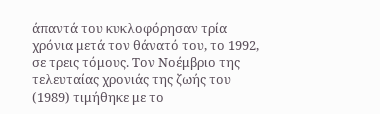άπαντά του κυκλοφόρησαν τρία χρόνια μετά τον θάνατό του, το 1992, σε τρεις τόμους. Τον Νοέμβριο της τελευταίας χρονιάς της ζωής του (1989) τιμήθηκε με το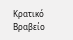Κρατικό Βραβείο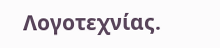Λογοτεχνίας.